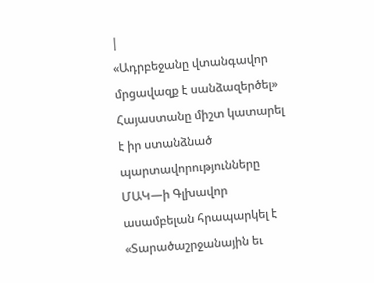|
«Ադրբեջանը վտանգավոր մրցավազք է սանձազերծել» Հայաստանը միշտ կատարել է իր ստանձնած պարտավորությունները
ՄԱԿ—ի Գլխավոր ասամբելան հրապարկել է «Տարածաշրջանային եւ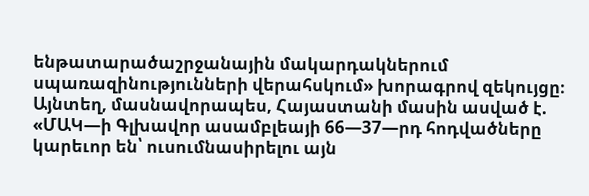ենթատարածաշրջանային մակարդակներում սպառազինությունների վերահսկում» խորագրով զեկույցը։ Այնտեղ, մասնավորապես, Հայաստանի մասին ասված է. «ՄԱԿ—ի Գլխավոր ասամբլեայի 66—37—րդ հոդվածները կարեւոր են՝ ուսումնասիրելու այն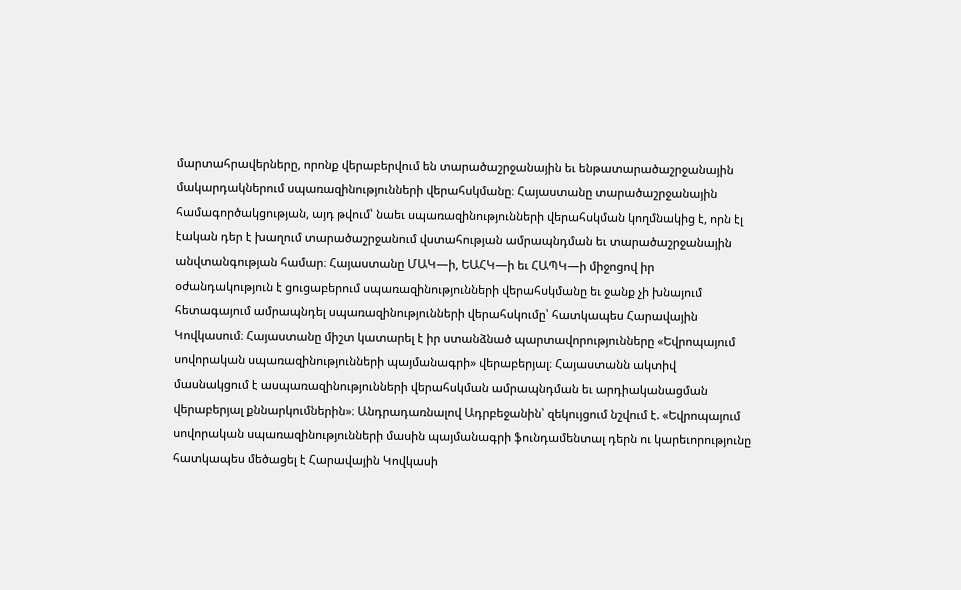մարտահրավերները, որոնք վերաբերվում են տարածաշրջանային եւ ենթատարածաշրջանային մակարդակներում սպառազինությունների վերահսկմանը։ Հայաստանը տարածաշրջանային համագործակցության, այդ թվում՝ նաեւ սպառազինությունների վերահսկման կողմնակից է, որն էլ էական դեր է խաղում տարածաշրջանում վստահության ամրապնդման եւ տարածաշրջանային անվտանգության համար։ Հայաստանը ՄԱԿ—ի, ԵԱՀԿ—ի եւ ՀԱՊԿ—ի միջոցով իր օժանդակություն է ցուցաբերում սպառազինությունների վերահսկմանը եւ ջանք չի խնայում հետագայում ամրապնդել սպառազինությունների վերահսկումը՝ հատկապես Հարավային Կովկասում։ Հայաստանը միշտ կատարել է իր ստանձնած պարտավորությունները «Եվրոպայում սովորական սպառազինությունների պայմանագրի» վերաբերյալ։ Հայաստանն ակտիվ մասնակցում է ասպառազինությունների վերահսկման ամրապնդման եւ արդիականացման վերաբերյալ քննարկումներին»։ Անդրադառնալով Ադրբեջանին՝ զեկույցում նշվում է. «Եվրոպայում սովորական սպառազինությունների մասին պայմանագրի ֆունդամենտալ դերն ու կարեւորությունը հատկապես մեծացել է Հարավային Կովկասի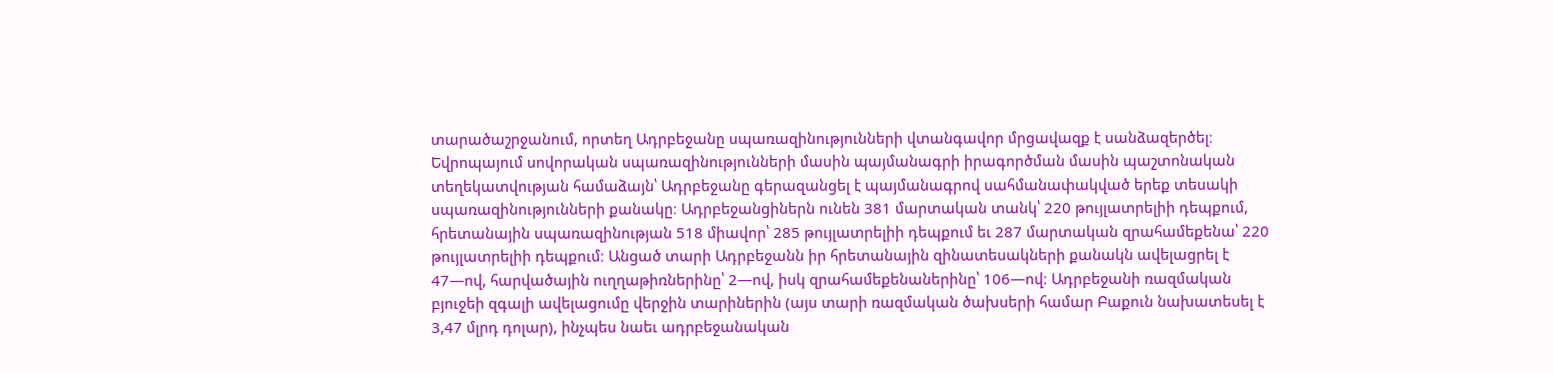տարածաշրջանում, որտեղ Ադրբեջանը սպառազինությունների վտանգավոր մրցավազք է սանձազերծել։ Եվրոպայում սովորական սպառազինությունների մասին պայմանագրի իրագործման մասին պաշտոնական տեղեկատվության համաձայն՝ Ադրբեջանը գերազանցել է պայմանագրով սահմանափակված երեք տեսակի սպառազինությունների քանակը։ Ադրբեջանցիներն ունեն 381 մարտական տանկ՝ 220 թույլատրելիի դեպքում, հրետանային սպառազինության 518 միավոր՝ 285 թույլատրելիի դեպքում եւ 287 մարտական զրահամեքենա՝ 220 թույլատրելիի դեպքում։ Անցած տարի Ադրբեջանն իր հրետանային զինատեսակների քանակն ավելացրել է 47—ով, հարվածային ուղղաթիռներինը՝ 2—ով, իսկ զրահամեքենաներինը՝ 106—ով։ Ադրբեջանի ռազմական բյուջեի զգալի ավելացումը վերջին տարիներին (այս տարի ռազմական ծախսերի համար Բաքուն նախատեսել է 3,47 մլրդ դոլար), ինչպես նաեւ ադրբեջանական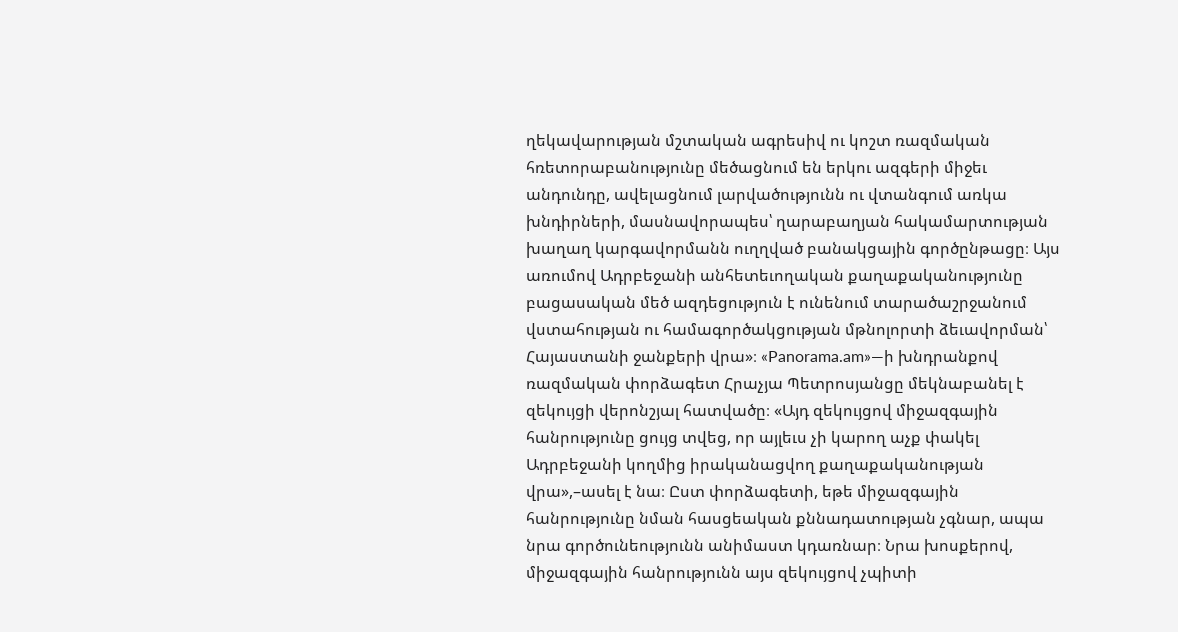ղեկավարության մշտական ագրեսիվ ու կոշտ ռազմական հռետորաբանությունը մեծացնում են երկու ազգերի միջեւ անդունդը, ավելացնում լարվածությունն ու վտանգում առկա խնդիրների, մասնավորապես՝ ղարաբաղյան հակամարտության խաղաղ կարգավորմանն ուղղված բանակցային գործընթացը։ Այս առումով Ադրբեջանի անհետեւողական քաղաքականությունը բացասական մեծ ազդեցություն է ունենում տարածաշրջանում վստահության ու համագործակցության մթնոլորտի ձեւավորման՝ Հայաստանի ջանքերի վրա»։ «Panorama.am»—ի խնդրանքով ռազմական փորձագետ Հրաչյա Պետրոսյանցը մեկնաբանել է զեկույցի վերոնշյալ հատվածը։ «Այդ զեկույցով միջազգային հանրությունը ցույց տվեց, որ այլեւս չի կարող աչք փակել Ադրբեջանի կողմից իրականացվող քաղաքականության վրա»,–ասել է նա։ Ըստ փորձագետի, եթե միջազգային հանրությունը նման հասցեական քննադատության չգնար, ապա նրա գործունեությունն անիմաստ կդառնար։ Նրա խոսքերով, միջազգային հանրությունն այս զեկույցով չպիտի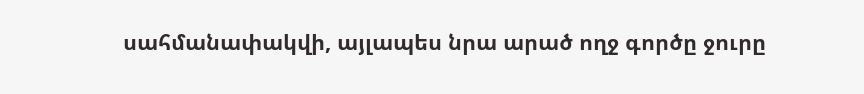սահմանափակվի, այլապես նրա արած ողջ գործը ջուրը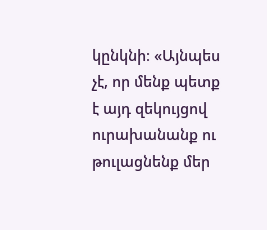կընկնի։ «Այնպես չէ, որ մենք պետք է այդ զեկույցով ուրախանանք ու թուլացնենք մեր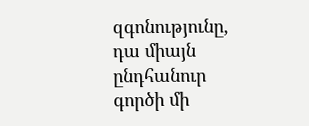զգոնությունը, դա միայն ընդհանուր գործի մի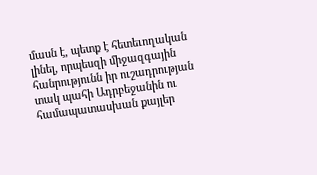մասն է, պետք է հետեւողական լինել, որպեսզի միջազգային հանրությունն իր ուշադրության տակ պահի Ադրբեջանին ու համապատասխան քայլեր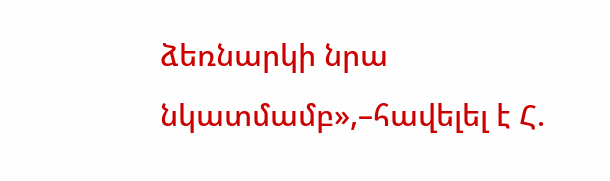ձեռնարկի նրա նկատմամբ»,–հավելել է Հ.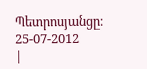Պետրոսյանցը։
25-07-2012
|